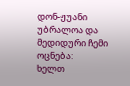დონ-ჟუანი
უბრალოა და მედიდური ჩემი ოცნება:
ხელთ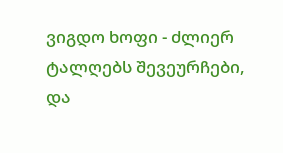ვიგდო ხოფი - ძლიერ ტალღებს შევეურჩები,
და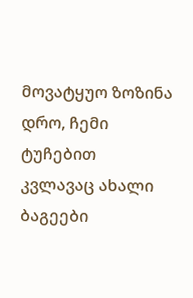მოვატყუო ზოზინა დრო, ჩემი ტუჩებით
კვლავაც ახალი ბაგეები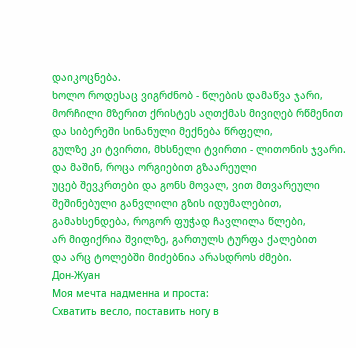დაიკოცნება.
ხოლო როდესაც ვიგრძნობ - წლების დამაწვა ჯარი,
მორჩილი მზერით ქრისტეს აღთქმას მივიღებ რწმენით
და სიბერეში სინანული მექნება წრფელი,
გულზე კი ტვირთი, მხსნელი ტვირთი - ლითონის ჯვარი.
და მაშინ, როცა ორგიებით გზაარეული
უცებ შევკრთები და გონს მოვალ, ვით მთვარეული
შეშინებული განვლილი გზის იდუმალებით,
გამახსენდება, როგორ ფუჭად ჩავლილა წლები,
არ მიფიქრია შვილზე, გართულს ტურფა ქალებით
და არც ტოლებში მიძებნია არასდროს ძმები.
Дон-Жуан
Моя мечта надменна и проста:
Схватить весло, поставить ногу в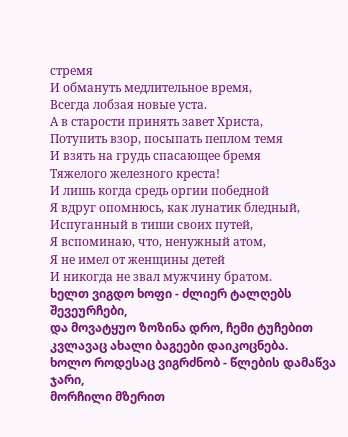стремя
И обмануть медлительное время,
Всегда лобзая новые уста.
А в старости принять завет Христа,
Потупить взор, посыпать пеплом темя
И взять на грудь спасающее бремя
Тяжелого железного креста!
И лишь когда средь оргии победной
Я вдруг опомнюсь, как лунатик бледный,
Испуганный в тиши своих путей,
Я вспоминаю, что, ненужный атом,
Я не имел от женщины детей
И никогда не звал мужчину братом.
ხელთ ვიგდო ხოფი - ძლიერ ტალღებს შევეურჩები,
და მოვატყუო ზოზინა დრო, ჩემი ტუჩებით
კვლავაც ახალი ბაგეები დაიკოცნება.
ხოლო როდესაც ვიგრძნობ - წლების დამაწვა ჯარი,
მორჩილი მზერით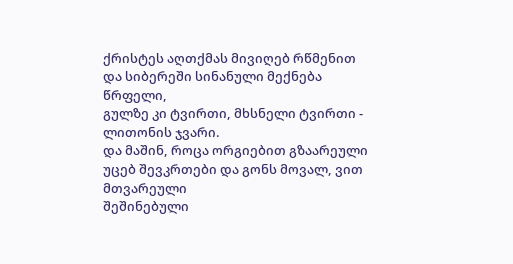ქრისტეს აღთქმას მივიღებ რწმენით
და სიბერეში სინანული მექნება წრფელი,
გულზე კი ტვირთი, მხსნელი ტვირთი - ლითონის ჯვარი.
და მაშინ, როცა ორგიებით გზაარეული
უცებ შევკრთები და გონს მოვალ, ვით მთვარეული
შეშინებული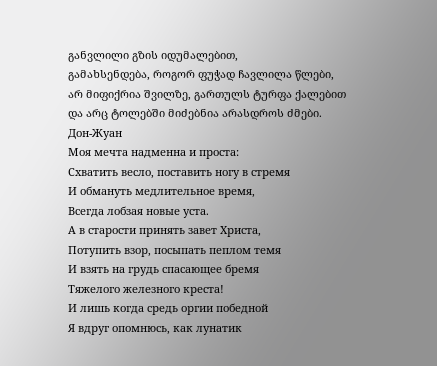განვლილი გზის იდუმალებით,
გამახსენდება, როგორ ფუჭად ჩავლილა წლები,
არ მიფიქრია შვილზე, გართულს ტურფა ქალებით
და არც ტოლებში მიძებნია არასდროს ძმები.
Дон-Жуан
Моя мечта надменна и проста:
Схватить весло, поставить ногу в стремя
И обмануть медлительное время,
Всегда лобзая новые уста.
А в старости принять завет Христа,
Потупить взор, посыпать пеплом темя
И взять на грудь спасающее бремя
Тяжелого железного креста!
И лишь когда средь оргии победной
Я вдруг опомнюсь, как лунатик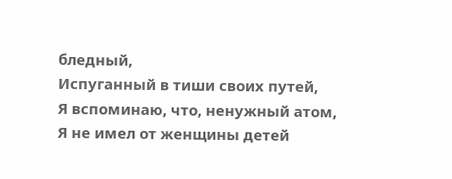бледный,
Испуганный в тиши своих путей,
Я вспоминаю, что, ненужный атом,
Я не имел от женщины детей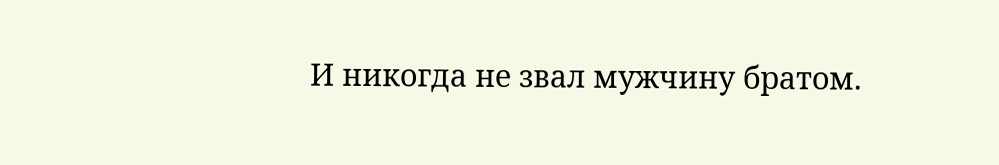И никогда не звал мужчину братом.